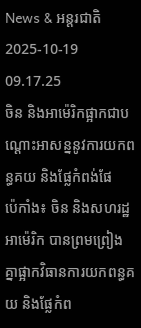News & អន្តរជាតិ
2025-10-19 09.17.25
ចិន និងអាម៉េរិកផ្អាកជាបណ្ដោះអាសន្ននូវការយកពន្ធគយ និងផ្លែកំពង់ផែ
ប៉េកាំង៖ ចិន និងសហរដ្ឋអាម៉េរិក បានព្រមព្រៀងគ្នាផ្អាកវិធានការយកពន្ធគយ និងផ្លែកំព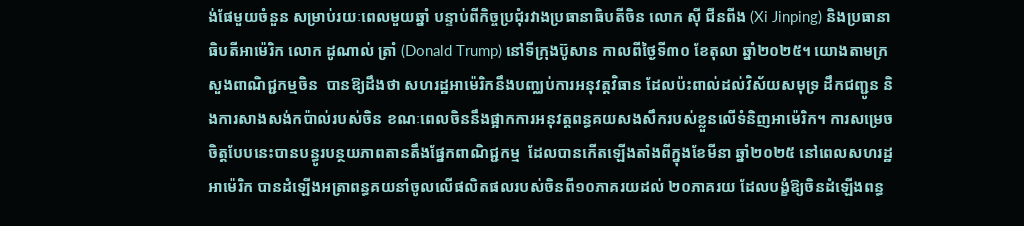ង់ផែមួយចំនួន សម្រាប់រយៈពេលមួយឆ្នាំ បន្ទាប់ពីកិច្ចប្រជុំរវាងប្រធានាធិបតីចិន លោក ស៊ី ជីនពីង (Xi Jinping) និងប្រធានាធិបតីអាម៉េរិក លោក ដូណាល់ ត្រាំ (Donald Trump) នៅទីក្រុងប៊ូសាន កាលពីថ្ងៃទី៣០ ខែតុលា ឆ្នាំ២០២៥។ យោងតាមក្រសួងពាណិជ្ជកម្មចិន  បានឱ្យដឹងថា សហរដ្ឋអាម៉េរិកនឹងបញ្ឈប់ការអនុវត្តវិធាន ដែលប៉ះពាល់ដល់វិស័យសមុទ្រ ដឹកជញ្ជូន និងការសាងសង់កប៉ាល់របស់ចិន ខណៈពេលចិននឹងផ្អាកការអនុវត្តពន្ធគយសងសឹករបស់ខ្លួនលើទំនិញអាម៉េរិក។ ការសម្រេចចិត្តបែបនេះបានបន្ធូរបន្ថយភាពតានតឹងផ្នែកពាណិជ្ជកម្ម  ដែលបានកើតឡើងតាំងពីក្នុងខែមីនា ឆ្នាំ២០២៥ នៅពេលសហរដ្ឋអាម៉េរិក បានដំឡើងអត្រាពន្ធគយនាំចូលលើផលិតផលរបស់ចិនពី១០ភាគរយដល់ ២០ភាគរយ ដែលបង្ខំឱ្យចិនដំឡើងពន្ធ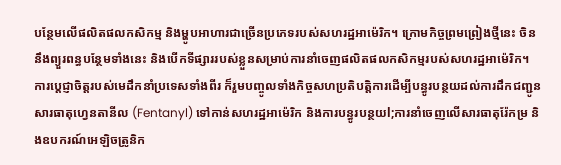បន្ថែមលើផលិតផលកសិកម្ម និងម្ហូបអាហារជាច្រើនប្រភេទរបស់សហរដ្ឋអាម៉េរិក។ ក្រោមកិច្ចព្រមព្រៀងថ្មីនេះ ចិននឹងព្យួរពន្ធបន្ថែមទាំងនេះ និងបើកទីផ្សាររបស់ខ្លួនសម្រាប់ការនាំចេញផលិតផលកសិកម្មរបស់សហរដ្ឋអាម៉េរិក។ ការប្តេជ្ញាចិត្តរបស់មេដឹកនាំប្រទេសទាំងពីរ ក៏រួមបញ្ចូលទាំងកិច្ចសហប្រតិបត្តិការដើម្បីបន្ធូរបន្ថយដល់ការដឹកជញ្ជូនសារធាតុហ្វេនតានីល (Fentanyl) ទៅកាន់សហរដ្ឋអាម៉េរិក និងការបន្ធូរបន្ថយl;ការនាំចេញលើសារធាតុរ៉ែកម្រ និងឧបករណ៍អេឡិចត្រូនិក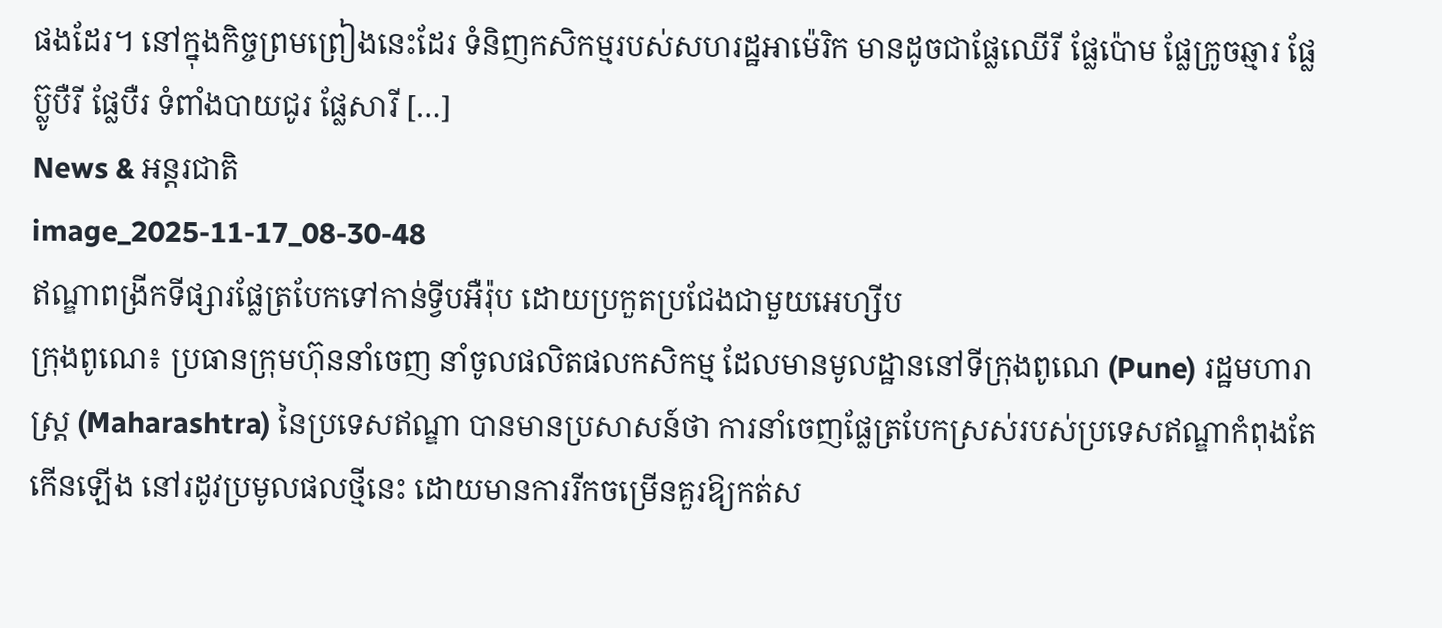ផងដែរ។ នៅក្នុងកិច្ចព្រមព្រៀងនេះដែរ ទំនិញកសិកម្មរបស់សហរដ្ឋអាម៉េរិក មានដូចជាផ្លែឈើរី ផ្លែប៉ោម ផ្លែក្រូចឆ្មារ ផ្លែប៊្លូបឺរី ផ្លែបឺរ ទំពាំងបាយជូរ ផ្លែសារី […]
News & អន្តរជាតិ
image_2025-11-17_08-30-48
ឥណ្ឌាពង្រីកទីផ្សារផ្លែត្របែកទៅកាន់ទ្វីបអឺរ៉ុប ដោយប្រកួតប្រជែងជាមួយអេហ្សីប
ក្រុងពូណេ៖ ប្រធានក្រុមហ៊ុននាំចេញ នាំចូលផលិតផលកសិកម្ម ដែលមានមូលដ្ឋាននៅទីក្រុងពូណេ (Pune) រដ្ឋមហារាស្ត្រ (Maharashtra) នៃប្រទេសឥណ្ឌា បានមានប្រសាសន៍ថា ការនាំចេញផ្លែត្របែកស្រស់របស់ប្រទេសឥណ្ឌាកំពុងតែកើនឡើង នៅរដូវប្រមូលផលថ្មីនេះ ដោយមានការរីកចម្រើនគួរឱ្យកត់ស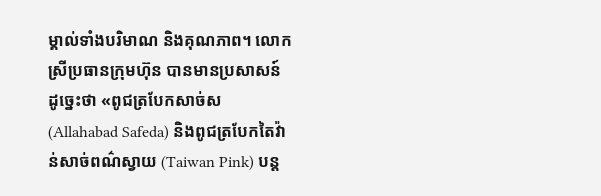ម្គាល់ទាំងបរិមាណ និងគុណភាព។ លោកស្រីប្រធានក្រុមហ៊ុន បានមានប្រសាសន៍ដូច្នេះថា «ពូជត្របែកសាច់ស (Allahabad Safeda) និងពូជត្របែកតៃវ៉ាន់សាច់ពណ៌ស្វាយ (Taiwan Pink) បន្ត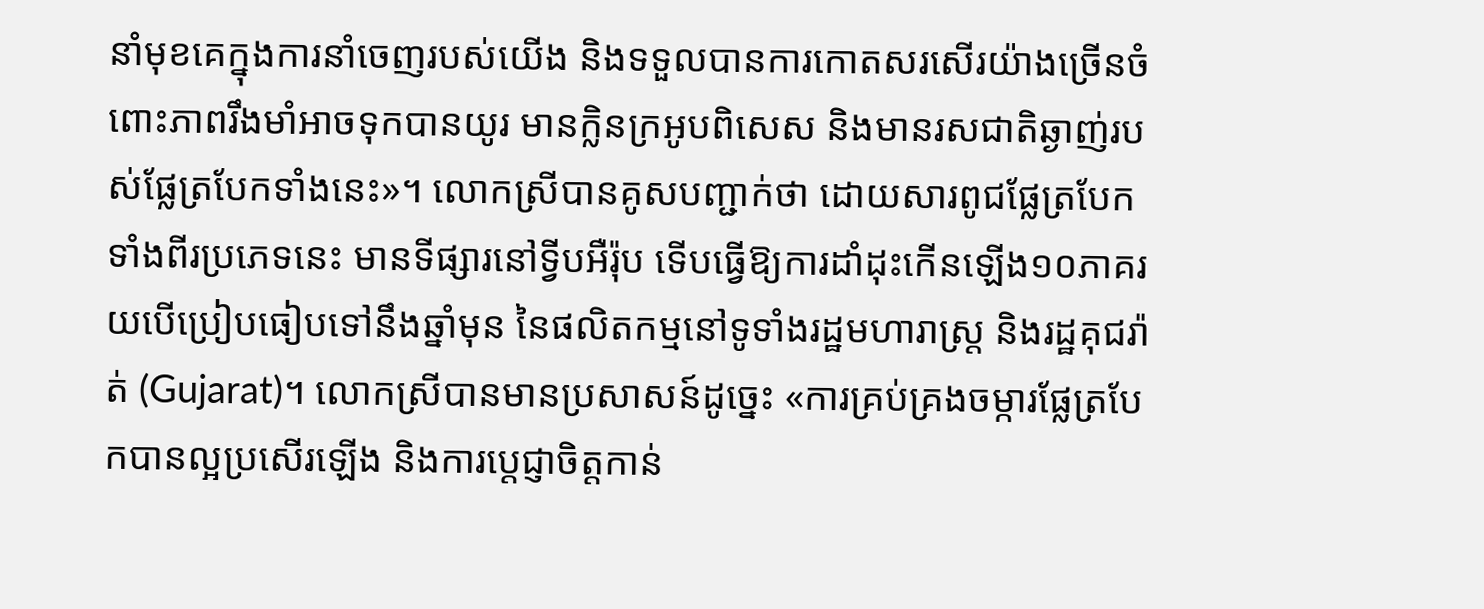នាំមុខគេក្នុងការនាំចេញរបស់យើង និងទទួលបានការកោតសរសើរយ៉ាងច្រើនចំពោះភាពរឹងមាំអាចទុកបានយូរ មានក្លិនក្រអូបពិសេស និងមានរសជាតិឆ្ងាញ់របស់ផ្លែត្របែកទាំងនេះ»។ លោកស្រីបានគូសបញ្ជាក់ថា ដោយសារពូជផ្លែត្របែកទាំងពីរប្រភេទនេះ មានទីផ្សារនៅទ្វីបអឺរ៉ុប ទើបធ្វើឱ្យការដាំដុះកើនឡើង១០ភាគរយបើប្រៀបធៀបទៅនឹងឆ្នាំមុន នៃផលិតកម្មនៅទូទាំងរដ្ឋមហារាស្ត្រ និងរដ្ឋគុជរ៉ាត់ (Gujarat)។ លោកស្រីបានមានប្រសាសន៍ដូច្នេះ «ការគ្រប់គ្រងចម្ការផ្លែត្របែកបានល្អប្រសើរឡើង និងការប្តេជ្ញាចិត្តកាន់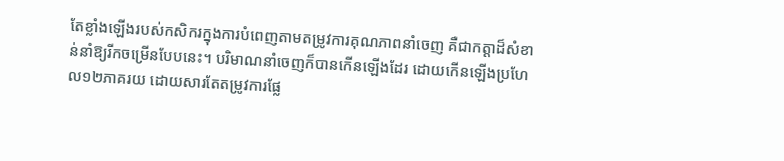តែខ្លាំងឡើងរបស់កសិករក្នុងការបំពេញតាមតម្រូវការគុណភាពនាំចេញ គឺជាកត្តាដ៏សំខាន់នាំឱ្យរីកចម្រើនបែបនេះ។ បរិមាណនាំចេញក៏បានកើនឡើងដែរ ដោយកើនឡើងប្រហែល១២ភាគរយ ដោយសារតែតម្រូវការផ្លែ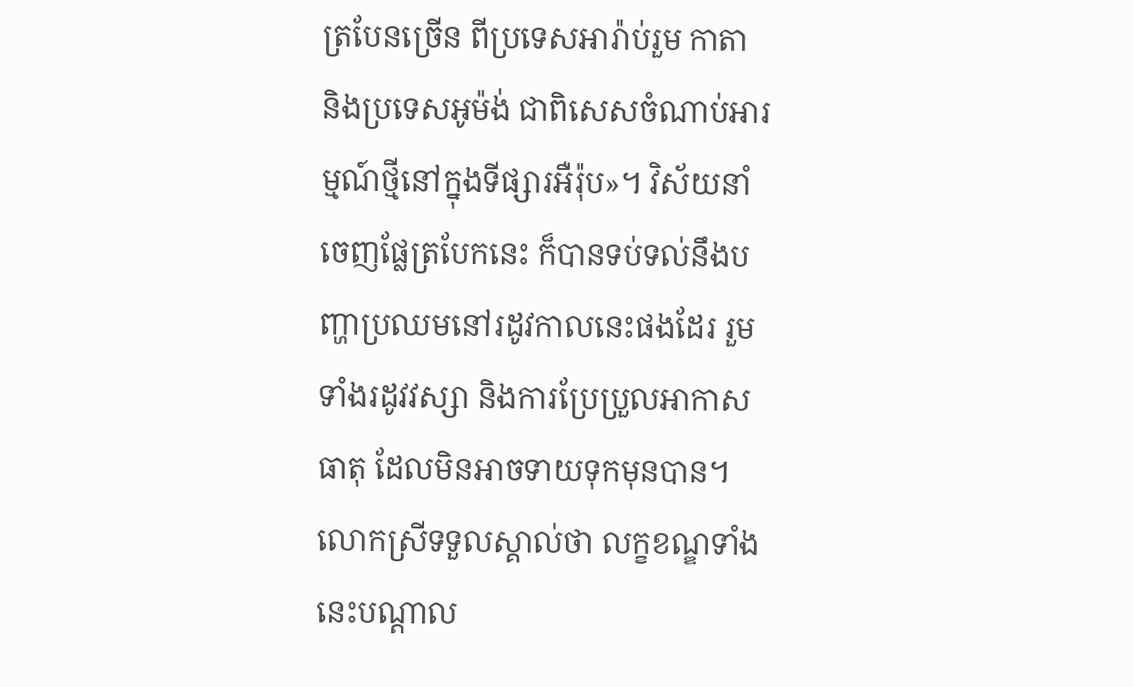ត្របែនច្រើន ពីប្រទេសអារ៉ាប់រួម កាតា និងប្រទេសអូម៉ង់ ជាពិសេសចំណាប់អារម្មណ៍ថ្មីនៅក្នុងទីផ្សារអឺរ៉ុប»។ វិស័យនាំចេញផ្លែត្របែកនេះ ក៏បានទប់ទល់នឹងបញ្ហាប្រឈមនៅរដូវកាលនេះផងដែរ រួមទាំងរដូវវស្សា និងការប្រែប្រួលអាកាសធាតុ ដែលមិនអាចទាយទុកមុនបាន។ លោកស្រីទទួលស្គាល់ថា លក្ខខណ្ឌទាំងនេះបណ្តាល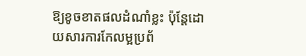ឱ្យខូចខាតផលដំណាំខ្លះ ប៉ុន្តែដោយសារការកែលម្អប្រព័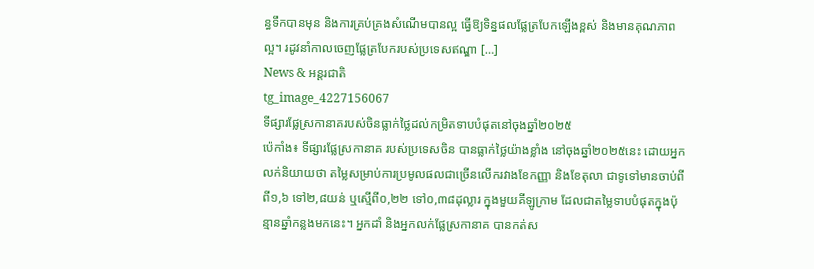ន្ធទឹកបានមុន និងការគ្រប់គ្រងសំណើមបានល្អ ធ្វើឱ្យទិន្នផលផ្លែត្របែកឡើងខ្ពស់ និងមានគុណភាពល្អ។ រដូវនាំកាលចេញផ្លែត្របែករបស់ប្រទេសឥណ្ឌា […]
News & អន្តរជាតិ
tg_image_4227156067
ទីផ្សារផ្លែស្រកានាគរបស់ចិនធ្លាក់ថ្លៃដល់កម្រិតទាបបំផុតនៅចុងឆ្នាំ២០២៥
ប៉េកាំង៖ ទីផ្សារផ្លែស្រកានាគ របស់ប្រទេសចិន បានធ្លាក់ថ្លៃយ៉ាងខ្លាំង នៅចុងឆ្នាំ២០២៥នេះ ដោយអ្នកលក់និយាយថា តម្លៃសម្រាប់ការប្រមូលផលជាច្រើនលើករវាងខែកញ្ញា និងខែតុលា ជាទូទៅមានចាប់ពី ពី១,៦ ទៅ២,៨យន់ ឬស្មើពី០,២២ ទៅ០,៣៨ដុល្លារ ក្នុងមួយគីឡូក្រាម ដែលជាតម្លៃទាបបំផុតក្នុងប៉ុន្មានឆ្នាំកន្លងមកនេះ។ អ្នកដាំ និងអ្នកលក់ផ្លែស្រកានាគ បានកត់ស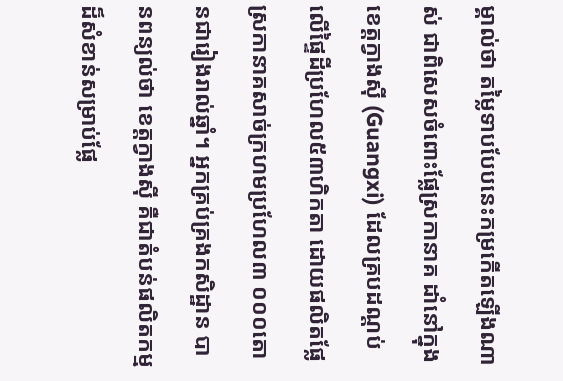ម្គាល់ថា តម្លៃទាបបែបនេះកម្រកើតឡើងណាស់ ជាពិសេសចំពោះផ្លែស្រកានាគ ដាំនៅក្នុងខេត្តក្វាងស៊ី (Guangxi) ដែលគ្របដណ្តប់លើផ្ទៃដីប្រហែល៥៣ហិកតា ដោយផលិតផ្លែស្រកានាគសាច់ក្រហមប្រហែល៣ ០០០តោនជារៀងរាល់ឆ្នាំ។ អ្នកគ្រប់គ្រងកសិដ្ឋាន បានពន្យល់ថា ខេត្តក្វាងស៊ី គឺជាតំបន់ផលិតកម្មដ៏សំខាន់សម្រាប់ផ្លែ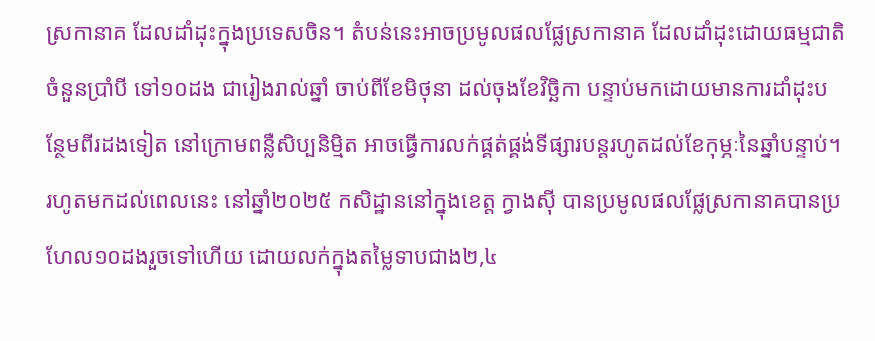ស្រកានាគ ដែលដាំដុះក្នុងប្រទេសចិន។ តំបន់នេះអាចប្រមូលផលផ្លែស្រកានាគ ដែលដាំដុះដោយធម្មជាតិចំនួនប្រាំបី ទៅ១០ដង ជារៀងរាល់ឆ្នាំ ចាប់ពីខែមិថុនា ដល់ចុងខែវិច្ឆិកា បន្ទាប់មកដោយមានការដាំដុះបន្ថែមពីរដងទៀត នៅក្រោមពន្លឺសិប្បនិម្មិត អាចធ្វើការលក់ផ្គត់ផ្គង់ទីផ្សារបន្តរហូតដល់ខែកុម្ភៈនៃឆ្នាំបន្ទាប់។ រហូតមកដល់ពេលនេះ នៅឆ្នាំ២០២៥ កសិដ្ឋាននៅក្នុងខេត្ត ក្វាងស៊ី បានប្រមូលផលផ្លែស្រកានាគបានប្រហែល១០ដងរួចទៅហើយ ដោយលក់ក្នុងតម្លៃទាបជាង២,៤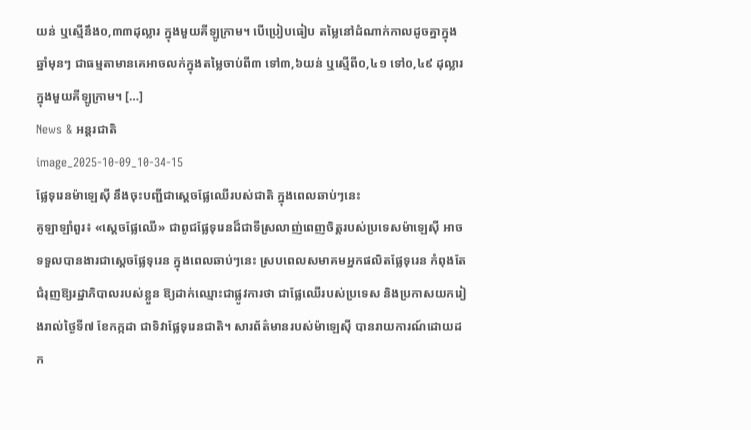យន់ ឬស្មើនឹង០,៣៣ដុល្លារ ក្នុងមួយគីឡូក្រាម។ បើប្រៀបធៀប តម្លៃនៅដំណាក់កាលដូចគ្នាក្នុងឆ្នាំមុនៗ ជាធម្មតាមានគេអាចលក់ក្នុងតម្លៃចាប់ពី៣ ទៅ៣,៦យន់ ឬស្មើពី០,៤១ ទៅ០,៤៩ ដុល្លារ ក្នុងមួយគីឡូក្រាម។ […]
News & អន្តរជាតិ
image_2025-10-09_10-34-15
ផ្លែទុរេនម៉ាឡេស៊ី នឹងចុះបញ្ជីជាស្តេចផ្លែឈើរបស់ជាតិ ក្នុងពេលឆាប់ៗនេះ
គូឡាឡាំពួរ៖ «ស្តេចផ្លែឈើ» ជាពូជផ្លែទុរេនដ៏ជាទីស្រលាញ់ពេញចិត្តរបស់ប្រទេសម៉ាឡេស៊ី អាចទទួលបានងារជាស្តេចផ្លែទុរេន ក្នុងពេលឆាប់ៗនេះ ស្របពេលសមាគមអ្នកផលិតផ្លែទុរេន កំពុងតែជំរុញឱ្យរដ្ឋាភិបាលរបស់ខ្លួន ឱ្យដាក់ឈ្មោះជាផ្លូវការថា ជាផ្លែឈើរបស់ប្រទេស និងប្រកាសយករៀងរាល់ថ្ងៃទី៧ ខែកក្កដា ជាទិវាផ្លែទុរេនជាតិ។ សារព័ត៌មានរបស់ម៉ាឡេស៊ី បានរាយការណ៍ដោយដក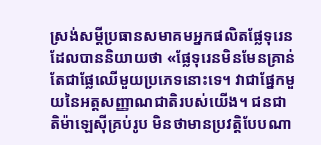ស្រង់សម្តីប្រធានសមាគមអ្នកផលិតផ្លែទុរេនដែលបាននិយាយថា «ផ្លែទុរេនមិនមែនគ្រាន់តែជាផ្លែឈើមួយប្រភេទនោះទេ។ វាជាផ្នែកមួយនៃអត្តសញ្ញាណជាតិរបស់យើង។ ជនជាតិម៉ាឡេស៊ីគ្រប់រូប មិនថាមានប្រវត្តិបែបណា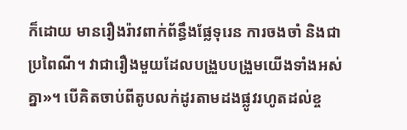ក៏ដោយ មានរឿងរ៉ាវពាក់ព័ន្ធឹងផ្លែទុរេន ការចងចាំ និងជាប្រពៃណី។ វាជារឿងមួយដែលបង្រួបបង្រួមយើងទាំងអស់គ្នា»។ បើគិតចាប់ពីតូបលក់ដូរតាមដងផ្លូវរហូតដល់ខ្ច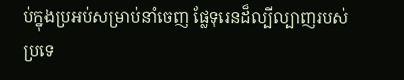ប់ក្នុងប្រអប់សម្រាប់នាំចេញ ផ្លែទុរេនដ៏ល្បីល្បាញរបស់ប្រទេ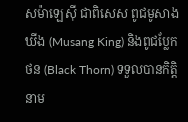សម៉ាឡេស៊ី ជាពិសេស ពូជមូសាង ឃីង (Musang King) និងពូជប្លែកថន (Black Thorn) ទទួលបានកិត្តិនាម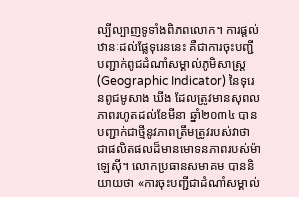ល្បីល្បាញទូទាំងពិភពលោក។ ការផ្តល់ឋានៈដល់ផ្លែទុរេននេះ គឺជាការចុះបញ្ជីបញ្ជាក់ពូជដំណាំសម្គាល់ភូមិសាស្ត្រ (Geographic Indicator) នៃទុរេនពូជមូសាង ឃីង ដែលត្រូវមានសុពលភាពរហូតដល់ខែមីនា ឆ្នាំ២០៣៤ បានបញ្ជាក់ជាថ្មីនូវភាពត្រឹមត្រូវរបស់វាថា ជាផលិតផលដ៏មានមោទនភាពរបស់ម៉ាឡេស៊ី។ លោកប្រធានសមាគម បាននិយាយថា «ការចុះបញ្ជីជាដំណាំសម្គាល់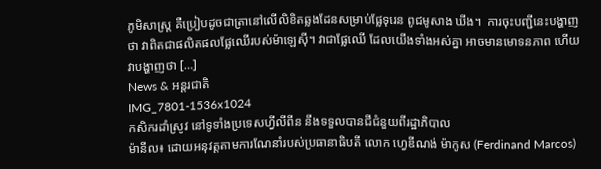ភូមិសាស្ត្រ គឺប្រៀបដូចជាត្រានៅលើលិខិតឆ្លងដែនសម្រាប់ផ្លែទុរេន ពូជមូសាង ឃីង។  ការចុះបញ្ជីនេះបង្ហាញថា វាពិតជាផលិតផលផ្លែឈើរបស់ម៉ាឡេស៊ី។ វាជាផ្លែឈើ ដែលយើងទាំងអស់គ្នា អាចមានមោទនភាព ហើយវាបង្ហាញថា […]
News & អន្តរជាតិ
IMG_7801-1536x1024
កសិករដាំស្រូវ នៅទូទាំងប្រទេសហ្វីលីពីន នឹងទទួលបានជីជំនួយពីរដ្ឋាភិបាល
ម៉ានីល៖ ដោយអនុវត្តតាមការណែនាំរបស់ប្រធានាធិបតី លោក ហ្វេឌីណង់ ម៉ាកូស (Ferdinand Marcos)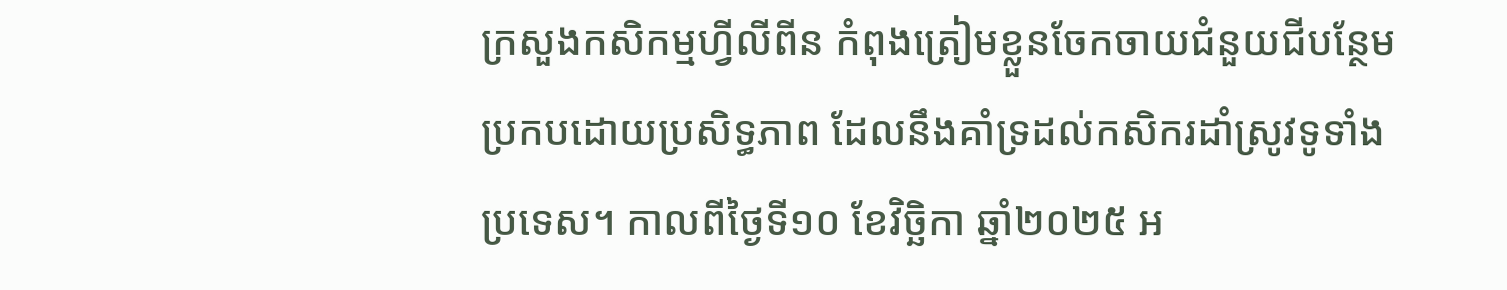ក្រសួងកសិកម្មហ្វីលីពីន កំពុងត្រៀមខ្លួនចែកចាយជំនួយជីបន្ថែមប្រកបដោយប្រសិទ្ធភាព ដែលនឹងគាំទ្រដល់កសិករដាំស្រូវទូទាំងប្រទេស។ កាលពីថ្ងៃទី១០ ខែវិច្ឆិកា ឆ្នាំ២០២៥ អ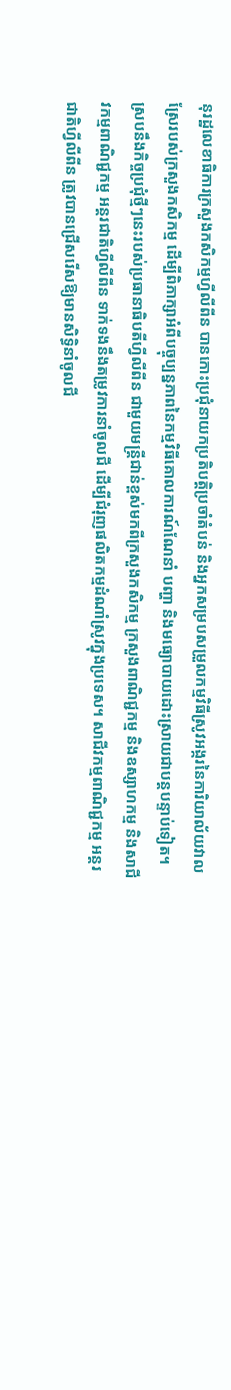នុរដ្ឋលេខាធិការក្រសួងកសិកម្មហ្វីលីពីន បានកោះប្រជុំនាយកប្រតិបត្តិប្រចាំតំបន់ និងអ្នកសម្របសម្រួលកម្មវិធីស្រូវអង្ករនៃការិយាល័យវាលស្រែរបស់ក្រសួងកសិកម្ម ដើម្បីពិភាក្សាអំពីបច្ចុប្បន្នភាពនៃកម្មវិធីគោលការណ៍ណែនាំ បញ្ហា និងមធ្យោបាយដោះស្រាយជាបន្តបន្ទាប់ទៀត។ ស្របនឹងកិច្ចប្រជុំថ្មីៗនេះរបស់ប្រធានាធិបតីហ្វីលីពីន ជាមួយមន្ត្រីជាន់ខ្ពស់មកពីក្រសួងកសិកម្ម ក្រសួងពាណិជ្ជកម្ម និងឧស្សាហកម្ម និងសាជីវកម្មពាណិជ្ជកម្ម អន្តរជាតិហ្វីលីពីន ទាក់ទងនឹងតម្រូវការនាំចូលជី ដើម្បីជំរុញផលិតកម្មដំណាំស្រូវក្នុងប្រទេស។ សាជីវកម្មពាណិជ្ជកម្ម អន្តរជាតិហ្វីលីពីន ត្រូវបានជ្រើសរើសឱ្យមានសិទ្ធិនាំចូលជី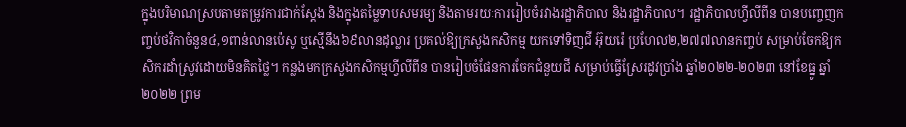ក្នុងបរិមាណស្របតាមតម្រូវការជាក់ស្តែង និងក្នុងតម្លៃទាបសមរម្យ និងតាមរយៈការរៀបចំរវាងរដ្ឋាភិបាល និងរដ្ឋាភិបាល។ រដ្ឋាភិបាលហ្វីលីពីន បានបញ្ចេញកញ្ចប់ថវិកាចំនួន៤,១ពាន់លានប៉េសូ ឬស្មើនឹង៦៩លានដុល្លារ ប្រគល់ឱ្យក្រសួងកសិកម្ម យកទៅទិញជី អ៊ុយរ៉េ ប្រហែល២,២៧៧លានកញ្ចប់ សម្រាប់ចែកឱ្យកសិករដាំស្រូវដោយមិនគិតថ្លៃ។ កន្លងមកក្រសួងកសិកម្មហ្វីលីពីន បានរៀបចំផែនការចែកជំនួយជី សម្រាប់ធ្វើស្រែរដូវប្រាំង ឆ្នាំ២០២២-២០២៣ នៅខែធ្នូ ឆ្នាំ២០២២ ព្រម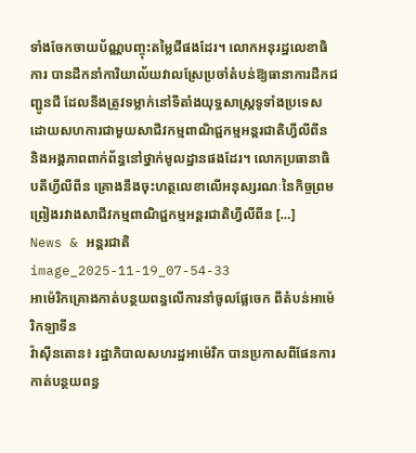ទាំងចែកចាយប័ណ្ណបញ្ចុះតម្លៃជីផងដែរ។ លោកអនុរដ្ឋលេខាធិការ បានដឹកនាំការិយាល័យវាលស្រែប្រចាំតំបន់ឱ្យធានាការដឹកជញ្ជូនជី ដែលនឹងត្រូវទម្លាក់នៅទីតាំងយុទ្ធសាស្ត្រទូទាំងប្រទេស ដោយសហការជាមួយសាជីវកម្មពាណិជ្ជកម្មអន្តរជាតិហ្វីលីពីន និងអង្គភាពពាក់ព័ន្ធនៅថ្នាក់មូលដ្ឋានផងដែរ។ លោកប្រធានាធិបតីហ្វីលីពីន គ្រោងនឹងចុះហត្ថលេខាលើអនុស្សរណៈនៃកិច្ចព្រមព្រៀងរវាងសាជីវកម្មពាណិជ្ជកម្មអន្តរជាតិហ្វីលីពីន […]
News & អន្តរជាតិ
image_2025-11-19_07-54-33
អាម៉េរិកគ្រោងកាត់បន្ថយពន្ធលើការនាំចូលផ្លែចេក ពីតំបន់អាម៉េរិកឡាទីន
វ៉ាស៊ីនតោន៖ រដ្ឋាភិបាលសហរដ្ឋអាម៉េរិក បានប្រកាសពីផែនការកាត់បន្ថយពន្ធ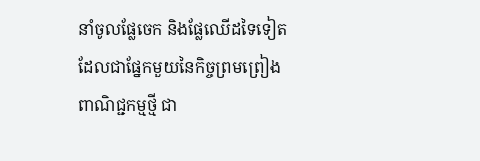នាំចូលផ្លែចេក និងផ្លែឈើដទៃទៀត ដែលជាផ្នែកមួយនៃកិច្ចព្រមព្រៀងពាណិជ្ជកម្មថ្មី ជា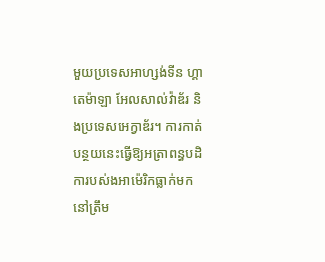មួយប្រទេសអាហ្សង់ទីន ហ្គាតេម៉ាឡា អែលសាល់វ៉ាឌ័រ និងប្រទេសអេក្វាឌ័រ។ ការកាត់បន្ថយនេះធ្វើឱ្យអត្រាពន្ធបដិការបស់ងអាម៉េរិកធ្លាក់មកនៅត្រឹម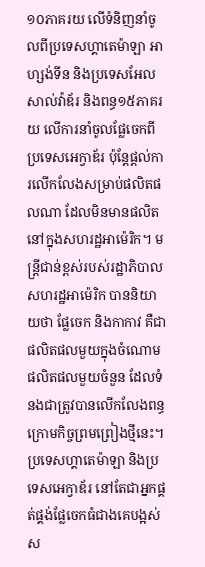១០ភាគរយ លើទំនិញនាំចូលពីប្រទេសហ្គាតេម៉ាឡា អាហ្សង់ទីន និងប្រទេសអែលសាល់វ៉ាឌ័រ និងពន្ធ១៥ភាគរយ លើការនាំចូលផ្លែចេកពីប្រទេសអេក្វាឌ័រ ប៉ុន្តែផ្តល់ការលើកលែងសម្រាប់ផលិតផលណា ដែលមិនមានផលិតនៅក្នុងសហរដ្ឋអាម៉េរិក។ មន្ត្រីជាន់ខ្ពស់របស់រដ្ឋាភិបាលសហរដ្ឋអាម៉េរិក បាននិយាយថា ផ្លែចេក និងកាកាវ គឺជាផលិតផលមួយក្នុងចំណោមផលិតផលមួយចំនួន ដែលទំនងជាត្រូវបានលើកលែងពន្ធក្រោមកិច្ចព្រមព្រៀងថ្មីនេះ។ ប្រទេសហ្គាតេម៉ាឡា និងប្រទេសអេក្វាឌ័រ នៅតែជាអ្នកផ្គត់ផ្គង់ផ្លែចេកធំជាងគេបង្អស់ស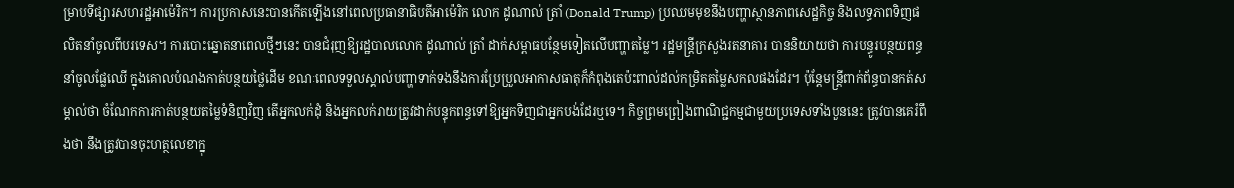ម្រាបទីផ្សារសហរដ្ឋអាម៉េរិក។ ការប្រកាសនេះបានកើតឡើងនៅពេលប្រធានាធិបតីអាម៉េរិក លោក ដូណាល់ ត្រាំ (Donald Trump) ប្រឈមមុខនឹងបញ្ហាស្ថានភាពសេដ្ឋកិច្ច និងលទ្ធភាពទិញផលិតនាំចូលពីបរទេស។ ការបោះឆ្នោតនាពេលថ្មីៗនេះ បានជំរុញឱ្យរដ្ឋបាលលោក ដូណាល់ ត្រាំ ដាក់សម្ពាធបន្ថែមទៀតលើបញ្ហាតម្លៃ។ រដ្ឋមន្ត្រីក្រសួងរតនាគារ បាននិយាយថា ការបន្ធូរបន្ថយពន្ធនាំចូលផ្លែឈើ ក្នុងគោលបំណងកាត់បន្ថយថ្លៃដើម ខណៈពេលទទួលស្គាល់បញ្ហាទាក់ទងនឹងការប្រែប្រួលអាកាសធាតុក៏កំពុងតេប៉ះពាល់ដល់កម្រិតតម្លៃសកលផងដែរ។ ប៉ុន្តែមន្ត្រីពាក់ព័ន្ធបានកត់សម្គាល់ថា ចំណែកការកាត់បន្ថយតម្លៃទំនិញវិញ តើអ្នកលក់ដុំ និងអ្នកលក់រាយត្រូវដាក់បន្ទុកពន្ធទៅឱ្យអ្នកទិញជាអ្នកបង់ដែរឬទេ។ កិច្ចព្រមព្រៀងពាណិជ្ជកម្មជាមួយប្រទេសទាំងបួននេះ ត្រូវបានគេរំពឹងថា នឹងត្រូវបានចុះហត្ថលេខាក្នុ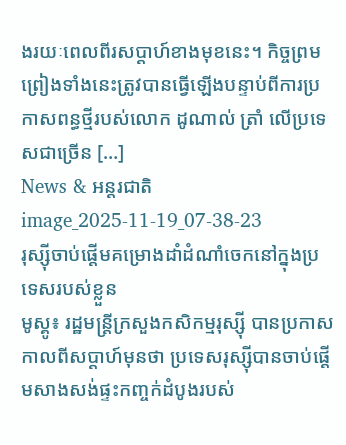ងរយៈពេលពីរសប្តាហ៍ខាងមុខនេះ។ កិច្ចព្រមព្រៀងទាំងនេះត្រូវបានធ្វើឡើងបន្ទាប់ពីការប្រកាសពន្ធថ្មីរបស់លោក ដូណាល់ ត្រាំ លើប្រទេសជាច្រើន […]
News & អន្តរជាតិ
image_2025-11-19_07-38-23
រុស្ស៊ីចាប់ផ្តើមគម្រោងដាំដំណាំចេកនៅក្នុងប្រទេសរបស់ខ្លួន
មូស្គូ៖ រដ្ឋមន្ត្រីក្រសួងកសិកម្មរុស្ស៊ី បានប្រកាសកាលពីសប្តាហ៍មុនថា ប្រទេសរុស្ស៊ីបានចាប់ផ្តើមសាងសង់ផ្ទះកញ្ចក់ដំបូងរបស់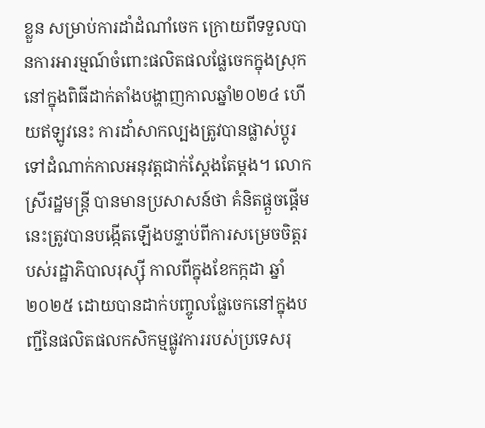ខ្លួន សម្រាប់ការដាំដំណាំចេក ក្រោយពីទទួលបានការអារម្មណ៍ចំពោះផលិតផលផ្លែចេកក្នុងស្រុក នៅក្នុងពិធីដាក់តាំងបង្ហាញកាលឆ្នាំ២០២៤ ហើយឥឡូវនេះ ការដាំសាកល្បងត្រូវបានផ្លាស់ប្តូរទៅដំណាក់កាលអនុវត្តជាក់ស្តែងតែម្តង។ លោកស្រីរដ្ឋមន្ត្រី បានមានប្រសាសន៍ថា គំនិតផ្តួចផ្តើមនេះត្រូវបានបង្កើតឡើងបន្ទាប់ពីការសម្រេចចិត្តរបស់រដ្ឋាភិបាលរុស្ស៊ី កាលពីក្នុងខែកក្កដា ឆ្នាំ២០២៥ ដោយបានដាក់បញ្ចូលផ្លែចេកនៅក្នុងបញ្ជីនៃផលិតផលកសិកម្មផ្លូវការរបស់ប្រទេសរុ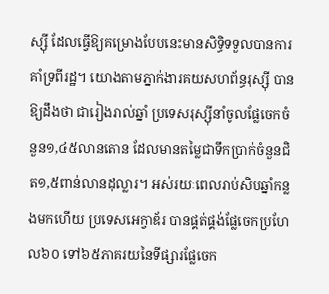ស្ស៊ី ដែលធ្វើឱ្យគម្រោងបែបនេះមានសិទ្ធិទទួលបានការគាំទ្រពីរដ្ឋ។ យោងតាមភ្នាក់ងារគយសហព័ន្ធរុស្ស៊ី បានឱ្យដឹងថា ជារៀងរាល់ឆ្នាំ ប្រទេសរុស្ស៊ីនាំចូលផ្លែចេកចំនួន១,៤៥លានតោន ដែលមានតម្លៃជាទឹកប្រាក់ចំនួនជិត១,៥ពាន់លានដុល្លារ។ អស់រយៈពេលរាប់សិបឆ្នាំកន្លងមកហើយ ប្រទេសអេក្វាឌ័រ បានផ្គត់ផ្គង់ផ្លែចេកប្រហែល៦០ ទៅ៦៥ភាគរយនៃទីផ្សារផ្លែចេក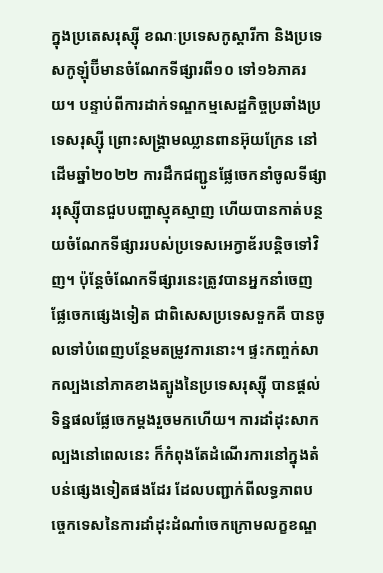ក្នុងប្រតេសរុស្ស៊ី ខណៈប្រទេសកូស្តារីកា និងប្រទេសកូឡុំប៊ីមានចំណែកទីផ្សារពី១០ ទៅ១៦ភាគរយ។ បន្ទាប់ពីការដាក់ទណ្ឌកម្មសេដ្ឋកិច្ចប្រឆាំងប្រទេសរុស្ស៊ី ព្រោះសង្គ្រាមឈ្លានពានអ៊ុយក្រែន នៅដើមឆ្នាំ២០២២ ការដឹកជញ្ជូនផ្លែចេកនាំចូលទីផ្សាររុស្ស៊ីបានជួបបញ្ហាស្មុគស្មាញ ហើយបានកាត់បន្ថយចំណែកទីផ្សាររបស់ប្រទេសអេក្វាឌ័របន្តិចទៅវិញ។ ប៉ុន្តែចំណែកទីផ្សារនេះត្រូវបានអ្នកនាំចេញផ្លែចេកផ្សេងទៀត ជាពិសេសប្រទេសទួកគី បានចូលទៅបំពេញបន្ថែមតម្រូវការនោះ។ ផ្ទះកញ្ចក់សាកល្បងនៅភាគខាងត្បូងនៃប្រទេសរុស្ស៊ី បានផ្តល់ទិន្នផលផ្លែចេកម្តងរួចមកហើយ។ ការដាំដុះសាកល្បងនៅពេលនេះ ក៏កំពុងតែដំណើរការនៅក្នុងតំបន់ផ្សេងទៀតផងដែរ ដែលបញ្ជាក់ពីលទ្ធភាពបច្ចេកទេសនៃការដាំដុះដំណាំចេកក្រោមលក្ខខណ្ឌ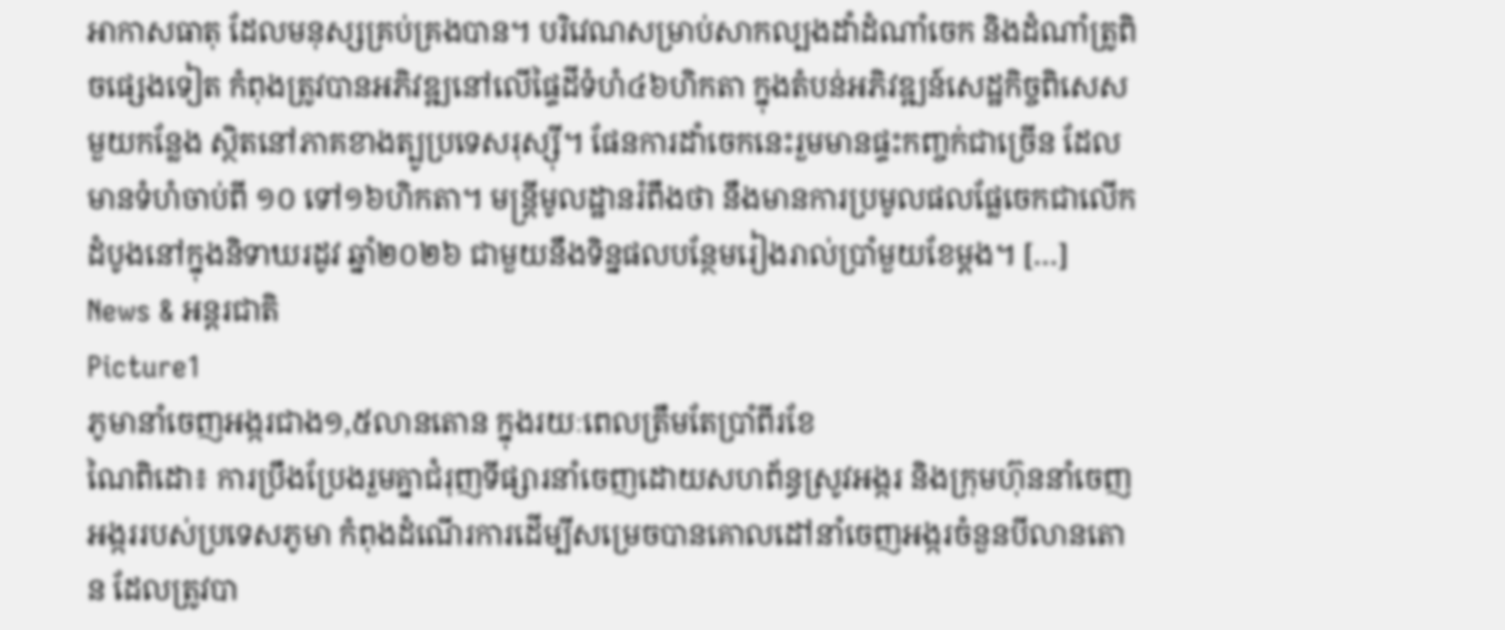អាកាសធាតុ ដែលមនុស្សគ្រប់គ្រងបាន។ បរិវេណសម្រាប់សាកល្បងដាំដំណាំចេក និងដំណាំត្រូពិចផ្សេងទៀត កំពុងត្រូវបានអភិវឌ្ឍនៅលើផ្ទៃដីទំហំ៤៦ហិកតា ក្នុងតំបន់អភិវឌ្ឍន៍សេដ្ឋកិច្ចពិសេសមួយកន្លែង ស្ថិតនៅភាគខាងត្បូប្រទេសរុស្ស៊ី។ ផែនការដាំចេកនេះរួមមានផ្ទះកញ្ចក់ជាច្រើន ដែលមានទំហំចាប់ពី ១០ ទៅ១៦ហិកតា។ មន្ត្រីមូលដ្ឋានរំពឹងថា នឹងមានការប្រមូលផលផ្លែចេកជាលើកដំបូងនៅក្នុងនិទាឃរដូវ ឆ្នាំ២០២៦ ជាមួយនឹងទិន្នផលបន្ថែមរៀងរាល់ប្រាំមួយខែម្តង។ […]
News & អន្តរជាតិ
Picture1
ភូមានាំចេញអង្ករជាង១,៥លានតោន ក្នុងរយៈពេលត្រឹមតែប្រាំពីរខែ
ណៃពិដោ៖ ការប្រឹងប្រែងរួមគ្នាជំរុញទីផ្សារនាំចេញដោយសហព័ន្ធស្រូវអង្ករ និងក្រុមហ៊ុននាំចេញអង្កររបស់ប្រទេសភូមា កំពុងដំណើរការដើម្បីសម្រេចបានគោលដៅនាំចេញអង្ករចំនួនបីលានតោន ដែលត្រូវបា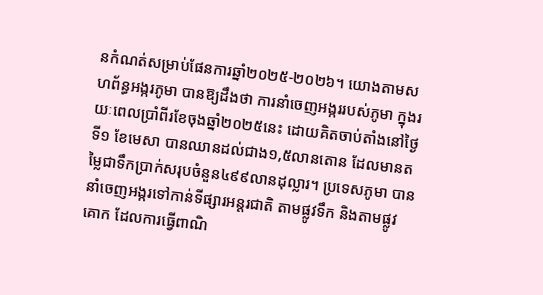នកំណត់សម្រាប់ផែនការឆ្នាំ២០២៥-២០២៦។ យោងតាមសហព័ន្ធអង្ករភូមា បានឱ្យដឹងថា ការនាំចេញអង្កររបស់ភូមា ក្នុងរយៈពេលប្រាំពីរខែចុងឆ្នាំ២០២៥នេះ ដោយគិតចាប់តាំងនៅថ្ងៃទី១ ខែមេសា បានឈានដល់ជាង១,៥លានតោន ដែលមានតម្លៃជាទឹកប្រាក់សរុបចំនួន៤៩៩លានដុល្លារ។ ប្រទេសភូមា បាននាំចេញអង្ករទៅកាន់ទីផ្សារអន្តរជាតិ តាមផ្លូវទឹក និងតាមផ្លូវគោក ដែលការធ្វើពាណិ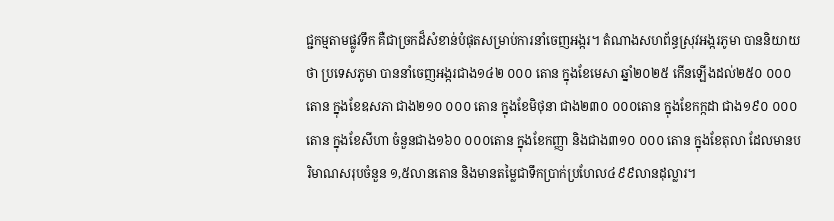ជ្ជកម្មតាមផ្លូវទឹក គឺជាច្រកដ៏សំខាន់បំផុតសម្រាប់ការនាំចេញអង្ករ។ តំណាងសហព័ន្ធស្រុវអង្ករភូមា បាននិយាយថា ប្រទេសភូមា បាននាំចេញអង្ករជាង១៤២ ០០០ តោន ក្នុងខែមេសា ឆ្នាំ២០២៥ កើនឡើងដល់២៥០ ០០០តោន ក្នុងខែឧសភា ជាង២១០ ០០០ តោន ក្នុងខែមិថុនា ជាង២៣០ ០០០តោន ក្នុងខែកក្កដា ជាង១៩០ ០០០ តោន ក្នុងខែសីហា ចំនួនជាង១៦០ ០០០តោន ក្នុងខែកញ្ញា និងជាង៣១០ ០០០ តោន ក្នុងខែតុលា ដែលមានបរិមាណសរុបចំនួន ១,៥លានតោន និងមានតម្លៃជាទឹកប្រាក់ប្រហែល៤៩៩លានដុល្លារ។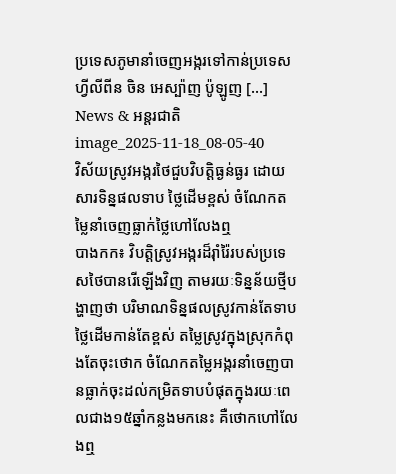ប្រទេសភូមានាំចេញអង្ករទៅកាន់ប្រទេសហ្វីលីពីន ចិន អេស្ប៉ាញ ប៉ូឡូញ […]
News & អន្តរជាតិ
image_2025-11-18_08-05-40
វិស័យស្រូវអង្ករថៃជួបវិបត្តិធ្ងន់ធ្ងរ ដោយសារទិន្នផលទាប ថ្លៃដើមខ្ពស់ ចំណែកតម្លៃនាំចេញធ្លាក់ថ្លៃហៅលែងឮ
បាងកក៖ វិបត្តិស្រូវអង្ករដ៏រ៉ាំរ៉ៃរបស់ប្រទេសថៃបានរើឡើងវិញ តាមរយៈទិន្នន័យថ្មីបង្ហាញថា បរិមាណទិន្នផលស្រូវកាន់តែទាប ថ្លៃដើមកាន់តែខ្ពស់ តម្លៃស្រូវក្នុងស្រុកកំពុងតែចុះថោក ចំណែកតម្លៃអង្ករនាំចេញបានធ្លាក់ចុះដល់កម្រិតទាបបំផុតក្នុងរយៈពេលជាង១៥ឆ្នាំកន្លងមកនេះ គឺថោកហៅលែងឮ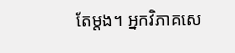តែម្តង។ អ្នកវិភាគសេ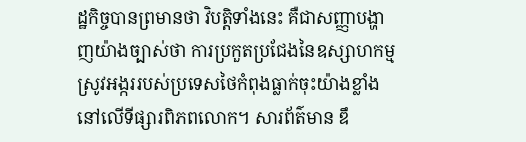ដ្ឋកិច្ចបានព្រមានថា វិបត្តិទាំងនេះ គឺជាសញ្ញាបង្ហាញយ៉ាងច្បាស់ថា ការប្រកួតប្រជែងនៃឧស្សាហកម្មស្រូវអង្កររបស់ប្រទេសថៃកំពុងធ្លាក់ចុះយ៉ាងខ្លាំងនៅលើទីផ្សារពិភពលោក។ សារព័ត៌មាន ឌឹ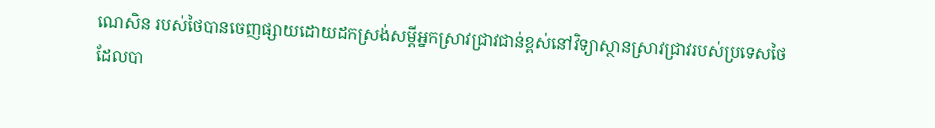ណេសិន របស់ថៃបានចេញផ្សាយដោយដកស្រង់សម្តីអ្នកស្រាវជ្រាវជាន់ខ្ពស់នៅវិទ្យាស្ថានស្រាវជ្រាវរបស់ប្រទេសថៃ ដែលបា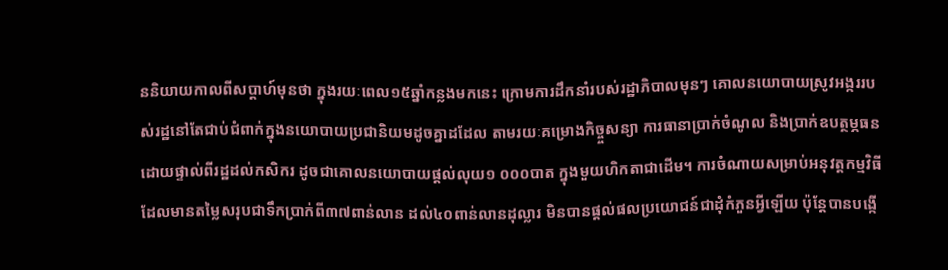ននិយាយកាលពីសប្តាហ៍មុនថា ក្នុងរយៈពេល១៥ឆ្នាំកន្លងមកនេះ ក្រោមការដឹកនាំរបស់រដ្ឋាភិបាលមុនៗ គោលនយោបាយស្រូវអង្កររបស់រដ្ឋនៅតែជាប់ជំពាក់ក្នុងនយោបាយប្រជានិយមដូចគ្នាដដែល តាមរយៈគម្រោងកិច្ច្ចសន្យា ការធានាប្រាក់ចំណូល និងប្រាក់ឧបត្ថម្ភធនដោយផ្ទាល់ពីរដ្ឋដល់កសិករ ដូចជាគោលនយោបាយផ្តល់លុយ១ ០០០បាត ក្នុងមួយហិកតាជាដើម។ ការចំណាយសម្រាប់អនុវត្តកម្មវិធី ដែលមានតម្លៃសរុបជាទឹកប្រាក់ពី៣៧ពាន់លាន ដល់៤០ពាន់លានដុល្លារ មិនបានផ្តល់ផលប្រយោជន៍ជាដុំកំភួនអ្វីឡើយ ប៉ុន្តែបានបង្កើ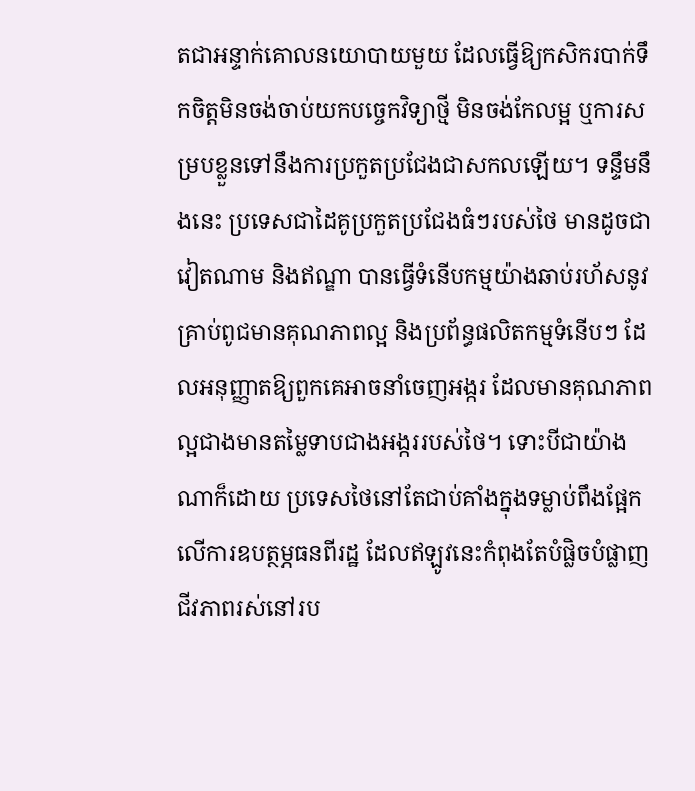តជាអន្ទាក់គោលនយោបាយមួយ ដែលធ្វើឱ្យកសិករបាក់ទឹកចិត្តមិនចង់ចាប់យកបច្ចេកវិទ្យាថ្មី មិនចង់កែលម្អ ឬការសម្របខ្លួនទៅនឹងការប្រកួតប្រជែងជាសកលឡើយ។ ទន្ទឹមនឹងនេះ ប្រទេសជាដៃគូប្រកួតប្រជែងធំៗរបស់ថៃ មានដូចជា វៀតណាម និងឥណ្ឌា បានធ្វើទំនើបកម្មយ៉ាងឆាប់រហ័សនូវគ្រាប់ពូជមានគុណភាពល្អ និងប្រព័ន្ធផលិតកម្មទំនើបៗ ដែលអនុញ្ញាតឱ្យពួកគេអាចនាំចេញអង្ករ ដែលមានគុណភាពល្អជាងមានតម្លៃទាបជាងអង្កររបស់ថៃ។ ទោះបីជាយ៉ាងណាក៏ដោយ ប្រទេសថៃនៅតែជាប់គាំងក្នុងទម្លាប់ពឹងផ្អែកលើការឧបត្ថម្ភធនពីរដ្ឋ ដែលឥឡូវនេះកំពុងតែបំផ្លិចបំផ្លាញជីវភាពរស់នៅរប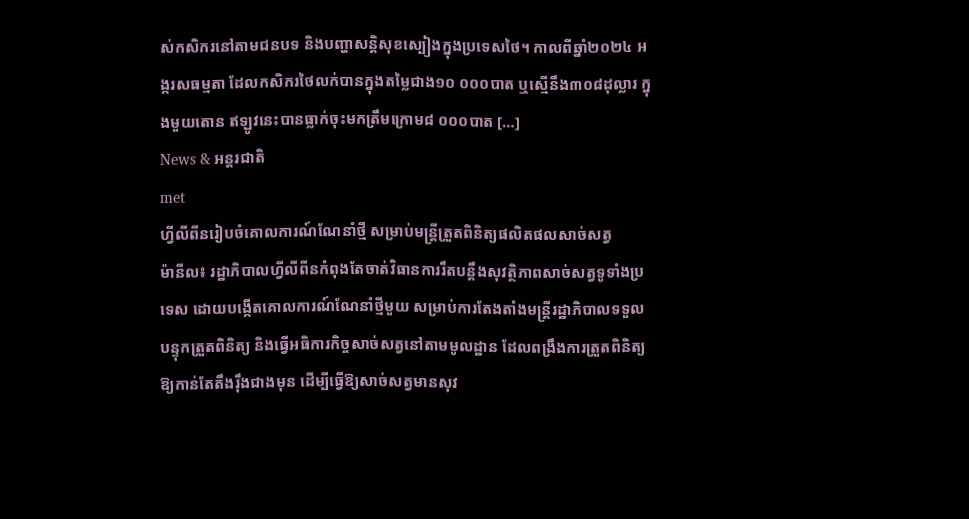ស់កសិករនៅតាមជនបទ និងបញ្ហាសន្តិសុខស្បៀងក្នុងប្រទេសថៃ។ កាលពីឆ្នាំ២០២៤ អង្ករសធម្មតា ដែលកសិករថៃលក់បានក្នុងតម្លៃជាង១០ ០០០បាត ឬស្មើនឹង៣០៨ដុល្លារ ក្នុងមួយតោន ឥឡូវនេះបានធ្លាក់ចុះមកត្រឹមក្រោម៨ ០០០បាត […]
News & អន្តរជាតិ
met
ហ្វីលីពីនរៀបចំគោលការណ៍ណែនាំថ្មី សម្រាប់មន្ត្រីត្រួតពិនិត្យផលិតផលសាច់សត្វ
ម៉ានីល៖ រដ្ឋាភិបាលហ្វីលីពីនកំពុងតែចាត់វិធានការរឹតបន្តឹងសុវត្ថិភាពសាច់សត្វទូទាំងប្រទេស ដោយបង្កើតគោលការណ៍ណែនាំថ្មីមួយ សម្រាប់ការតែងតាំងមន្ត្រីរដ្ឋាភិបាលទទួលបន្ទុកត្រួតពិនិត្យ និងធ្វើអធិការកិច្ចសាច់សត្វនៅតាមមូលដ្ឋាន ដែលពង្រឹងការត្រួតពិនិត្យឱ្យកាន់តែតឹងរ៉ឹងជាងមុន ដើម្បីធ្វើឱ្យសាច់សត្វមានសុវ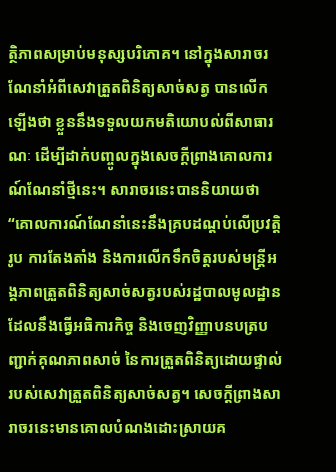ត្ថិភាពសម្រាប់មនុស្សបរិភោគ។ នៅក្នុងសារាចរណែនាំអំពីសេវាត្រួតពិនិត្យសាច់សត្វ បានលើកឡើងថា ខ្លួននឹងទទួលយកមតិយោបល់ពីសាធារណៈ ដើម្បីដាក់បញ្ចូលក្នុងសេចក្តីព្រាងគោលការណ៍ណែនាំថ្មីនេះ។ សារាចរនេះបាននិយាយថា “គោលការណ៍ណែនាំនេះនឹងគ្របដណ្តប់លើប្រវត្តិរូប ការតែងតាំង និងការលើកទឹកចិត្តរបស់មន្ត្រីអង្គភាពត្រួតពិនិត្យសាច់សត្វរបស់រដ្ឋបាលមូលដ្ឋាន ដែលនឹងធ្វើអធិការកិច្ច និងចេញវិញ្ញាបនបត្របញ្ជាក់គុណភាពសាច់ នៃការត្រួតពិនិត្យដោយផ្ទាល់របស់សេវាត្រួតពិនិត្យសាច់សត្វ។ សេចក្តីព្រាងសារាចរនេះមានគោលបំណងដោះស្រាយគ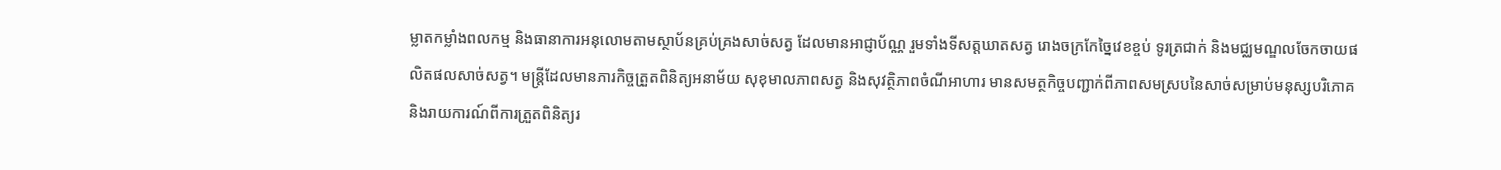ម្លាតកម្លាំងពលកម្ម និងធានាការអនុលោមតាមស្ថាប័នគ្រប់គ្រងសាច់សត្វ ដែលមានអាជ្ញាប័ណ្ណ រួមទាំងទីសត្តឃាតសត្វ រោងចក្រកែច្នៃវេខខ្ចប់ ទូរត្រជាក់ និងមជ្ឈមណ្ឌលចែកចាយផលិតផលសាច់សត្វ។ មន្ត្រីដែលមានភារកិច្ចត្រួតពិនិត្យអនាម័យ សុខុមាលភាពសត្វ និងសុវត្ថិភាពចំណីអាហារ មានសមត្ថកិច្ចបញ្ជាក់ពីភាពសមស្របនៃសាច់សម្រាប់មនុស្សបរិភោគ និងរាយការណ៍ពីការត្រួតពិនិត្យរ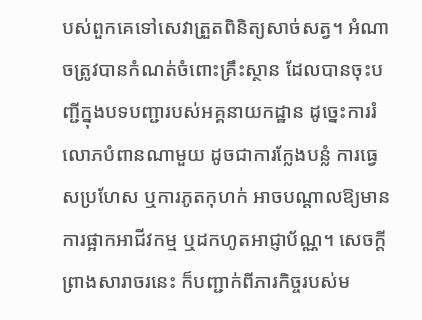បស់ពួកគេទៅសេវាត្រួតពិនិត្យសាច់សត្វ។ អំណាចត្រូវបានកំណត់ចំពោះគ្រឹះស្ថាន ដែលបានចុះបញ្ជីក្នុងបទបញ្ជារបស់អគ្គនាយកដ្ឋាន ដូច្នេះការរំលោភបំពានណាមួយ ដូចជាការក្លែងបន្លំ ការធ្វេសប្រហែស ឬការភូតកុហក់ អាចបណ្តាលឱ្យមានការផ្អាកអាជីវកម្ម ឬដកហូតអាជ្ញាប័ណ្ណ។ សេចក្តីព្រាងសារាចរនេះ ក៏បញ្ជាក់ពីភារកិច្ចរបស់ម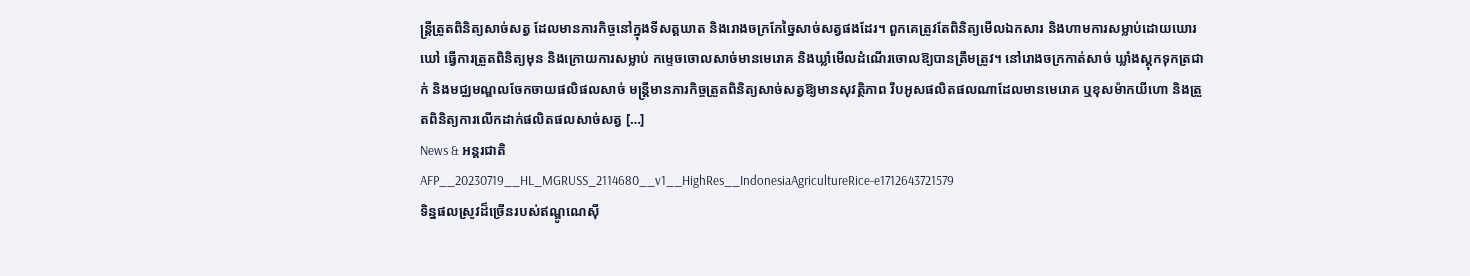ន្ត្រីត្រូតពិនិត្យសាច់សត្វ ដែលមានភារកិច្ចនៅក្នុងទីសត្តឃាត និងរោងចក្រកែច្នៃសាច់សត្វផងដែរ។ ពួកគេត្រូវតែពិនិត្យមើលឯកសារ និងហាមការសម្លាប់ដោយឃោរឃៅ ធ្វើការត្រួតពិនិត្យមុន និងក្រោយការសម្លាប់ កម្ទេចចោលសាច់មានមេរោគ និងឃ្លាំមើលដំណើរចោលឱ្យបានត្រឹមត្រូវ។ នៅរោងចក្រកាត់សាច់ ឃ្លាំងស្តុកទុកត្រជាក់ និងមជ្ឈមណ្ឌលចែកចាយផលិផលសាច់ មន្ត្រីមានភារកិច្ចត្រួតពិនិត្យសាច់សត្វឱ្យមានសុវត្ថិភាព រឹបអូសផលិតផលណាដែលមានមេរោគ ឬខុសម៉ាកយីហោ និងត្រួតពិនិត្យការលើកដាក់ផលិតផលសាច់សត្វ […]
News & អន្តរជាតិ
AFP__20230719__HL_MGRUSS_2114680__v1__HighRes__IndonesiaAgricultureRice-e1712643721579
ទិន្នផលស្រូវដ៏ច្រើនរបស់ឥណ្ឌូណេស៊ី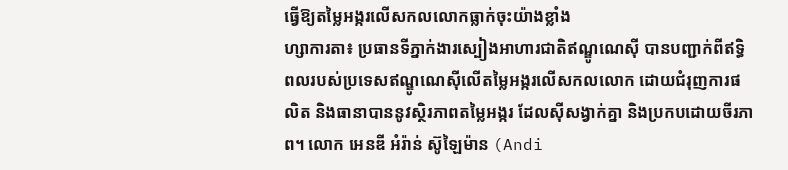ធ្វើឱ្យតម្លៃអង្ករលើសកលលោកធ្លាក់ចុះយ៉ាងខ្លាំង
ហ្សាការតា៖ ប្រធានទីភ្នាក់ងារស្បៀងអាហារជាតិឥណ្ឌូណេស៊ី បានបញ្ជាក់ពីឥទ្ធិពលរបស់ប្រទេសឥណ្ឌូណេស៊ីលើតម្លៃអង្ករលើសកលលោក ដោយជំរុញការផលិត និងធានាបាននូវស្ថិរភាពតម្លៃអង្ករ ដែលស៊ីសង្វាក់គ្នា និងប្រកបដោយចីរភាព។ លោក អេនឌី អំរ៉ាន់ ស៊ូឡៃម៉ាន (Andi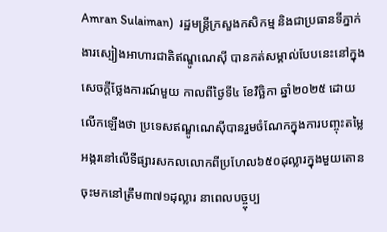Amran Sulaiman)  រដ្ឋមន្ត្រីក្រសួងកសិកម្ម និងជាប្រធានទីភ្នាក់ងារស្បៀងអាហារជាតិឥណ្ឌូណេស៊ី បានកត់សម្គាល់បែបនេះនៅក្នុងសេចក្តីថ្លែងការណ៍មួយ កាលពីថ្ងៃទី៤ ខែវិច្ឆិកា ឆ្នាំ២០២៥ ដោយលើកឡើងថា ប្រទេសឥណ្ឌូណេស៊ីបានរួមចំណែកក្នុងការបញ្ចុះតម្លៃអង្ករនៅលើទីផ្សារសកលលោកពីប្រហែល៦៥០ដុល្លារក្នុងមួយតោន ចុះមកនៅត្រឹម៣៧១ដុល្លារ នាពេលបច្ច្ចុប្ប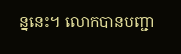ន្ននេះ។ លោកបានបញ្ជា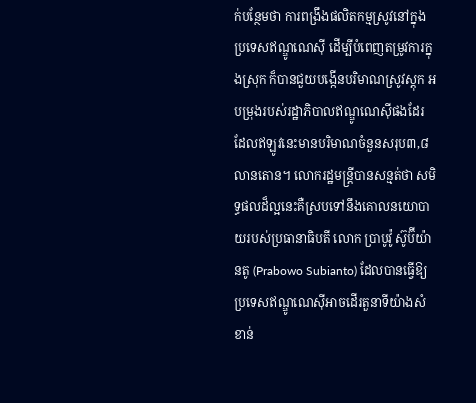ក់បន្ថែមថា ការពង្រឹងផលិតកម្មស្រូវនៅក្នុងប្រទេសឥណ្ឌូណេស៊ី ដើម្បីបំពេញតម្រូវការក្នុងស្រុក ក៏បានជួយបង្កើនបរិមាណស្រូវស្តុក អបម្រុងរបស់រដ្ឋាភិបាលឥណ្ឌូណេស៊ីផងដែរ ដែលឥឡូវនេះមានបរិមាណចំនួនសរុប៣,៨ លានតោន។ លោករដ្ឋមន្ត្រីបានសន្មត់ថា សមិទ្ធផលដ៏ល្អនេះគឺស្របទៅនឹងគោលនយោបាយរបស់ប្រធានាធិបតី លោក ប្រាបូវ៉ូ ស៊ូប៊ីយ៉ានតូ (Prabowo Subianto) ដែលបានធ្វើឱ្យប្រទេសឥណ្ឌូណេស៊ីអាចដើរតួនាទីយ៉ាងសំខាន់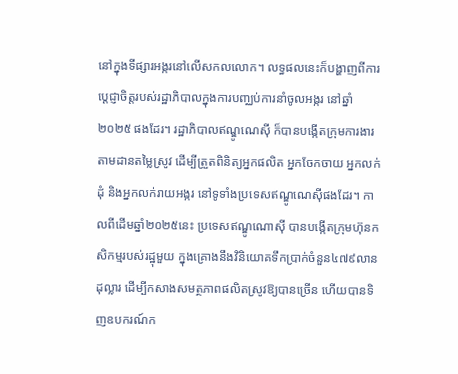នៅក្នុងទីផ្សារអង្ករនៅលើសកលលោក។ លទ្ធផលនេះក៏បង្ហាញពីការប្តេជ្ញាចិត្តរបស់រដ្ឋាភិបាលក្នុងការបញ្ឈប់ការនាំចូលអង្ករ នៅឆ្នាំ២០២៥ ផងដែរ។ រដ្ឋាភិបាលឥណ្ឌូណេស៊ី ក៏បានបង្កើតក្រុមការងារតាមដានតម្លៃស្រូវ ដើម្បីត្រួតពិនិត្យអ្នកផលិត អ្នកចែកចាយ អ្នកលក់ដុំ និងអ្នកលក់រាយអង្ករ នៅទូទាំងប្រទេសឥណ្ឌូណេស៊ីផងដែរ។ កាលពីដើមឆ្នាំ២០២៥នេះ ប្រទេសឥណ្ឌូណេាស៊ី បានបង្កើតក្រុមហ៊ុនកសិកម្មរបស់រដ្ឋុមួយ ក្នុងគ្រោងនឹងវិនិយោគទឹកប្រាក់ចំនួន៤៧៩លានដុល្លារ ដើម្បីកសាងសមត្ថភាពផលិតស្រូវឱ្យបានច្រើន ហើយបានទិញឧបករណ៍ក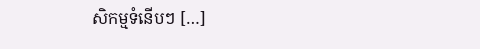សិកម្មទំនើបៗ […]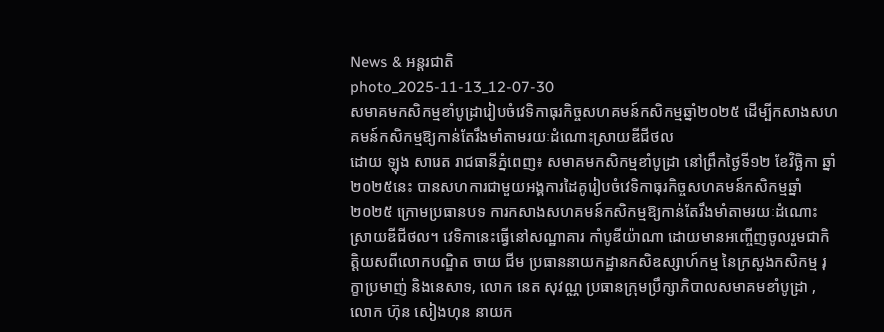News & អន្តរជាតិ
photo_2025-11-13_12-07-30
សមាគមកសិកម្មខាំបូដ្រារៀបចំវេទិកាធុរកិច្ចសហគមន៍កសិកម្មឆ្នាំ២០២៥ ដើម្បីកសាងសហគមន៍កសិកម្មឱ្យកាន់តែរឹងមាំតាមរយៈដំណោះស្រាយឌីជីថល
ដោយ ឡុង សារេត រាជធានីភ្នំពេញ៖ សមាគមកសិកម្មខាំបូដ្រា នៅព្រឹកថ្ងៃទី១២ ខែវិច្ឆិកា ឆ្នាំ២០២៥នេះ បានសហការជាមួយអង្គការដៃគូរៀបចំវេទិកាធុរកិច្ចសហគមន៍កសិកម្មឆ្នាំ២០២៥ ក្រោមប្រធានបទ ការកសាងសហគមន៍កសិកម្មឱ្យកាន់តែរឹងមាំតាមរយៈដំណោះស្រាយឌីជីថល។ វេទិកានេះធ្វើនៅសណ្ឋាគារ កាំបូឌីយ៉ាណា ដោយមានអញ្ចើញចូលរួមជាកិត្តិយសពីលោកបណ្ឌិត ចាយ ជីម ប្រធាននាយកដ្ឋានកសិឧស្សាហ៍កម្ម នៃក្រសួងកសិកម្ម រុក្ខាប្រមាញ់ និងនេសាទ, លោក នេត សុវណ្ណ ប្រធានក្រុមប្រឹក្សាភិបាលសមាគមខាំបូដ្រា , លោក ហ៊ុន សៀងហុន នាយក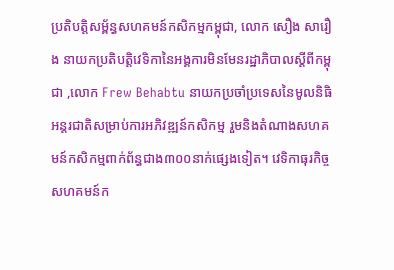ប្រតិបត្តិសម្ព័ន្ធសហគមន៍កសិកម្មកម្ពុជា, លោក សឿង សារឿង នាយកប្រតិបត្តិវេទិកានៃអង្គការមិនមែនរដ្ឋាភិបាលស្តីពីកម្ពុជា ,លោក Frew Behabtu នាយកប្រចាំប្រទេសនៃមូលនិធិអន្តរជាតិសម្រាប់ការអភិវឌ្ឍន៍កសិកម្ម រួមនិងតំណាងសហគមន៍កសិកម្មពាក់ព័ន្ធជាង៣០០នាក់ផ្សេងទៀត។ វេទិកាធុរកិច្ចសហគមន៍ក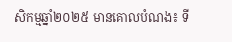សិកម្មឆ្នាំ២០២៥ មានគោលបំណង៖ ទី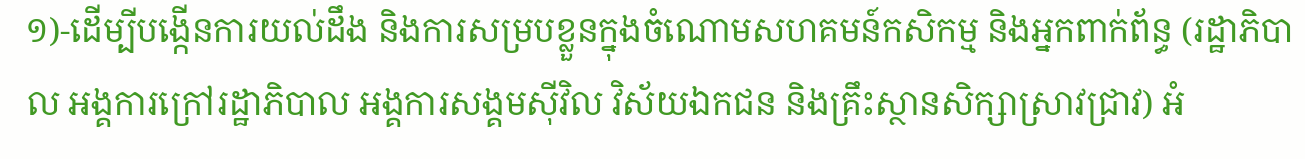១)-ដើម្បីបង្កើនការយល់ដឹង និងការសម្របខ្លួនក្នុងចំណោមសហគមន៍កសិកម្ម និងអ្នកពាក់ព័ន្ធ (រដ្ឋាភិបាល អង្គការក្រៅរដ្ឋាភិបាល អង្គការសង្គមស៊ីវិល វិស័យឯកជន និងគ្រឹះស្ថានសិក្សាស្រាវជ្រាវ) អំ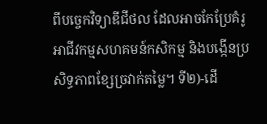ពីបច្ចេកវិទ្យាឌីជីថល ដែលអាចកែប្រែគំរូអាជីវកម្មសហគមន៍កសិកម្ម និងបង្កើនប្រសិទ្ធភាពខ្សែច្រវាក់តម្លៃ។ ទី២)-ដើ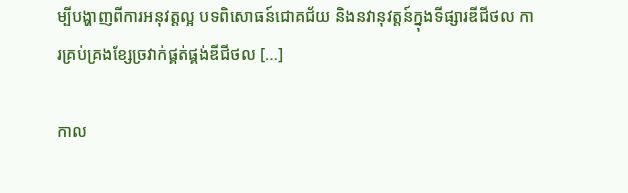ម្បីបង្ហាញពីការអនុវត្តល្អ បទពិសោធន៍ជោគជ័យ និងនវានុវត្តន៍ក្នុងទីផ្សារឌីជីថល ការគ្រប់គ្រងខ្សែច្រវាក់ផ្គត់ផ្គង់ឌីជីថល […]

កាល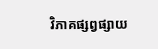វិភាគផ្សព្វផ្សាយ